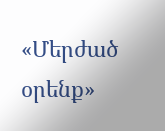«Մերժած օրենք»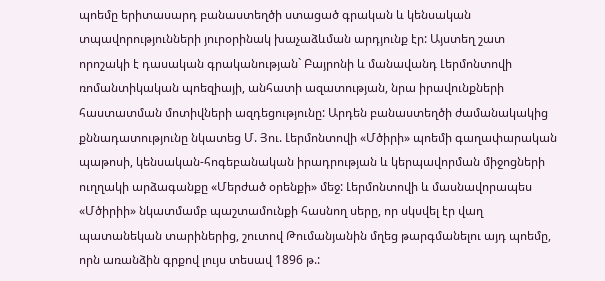պոեմը երիտասարդ բանաստեղծի ստացած գրական և կենսական տպավորությունների յուրօրինակ խաչաձևման արդյունք էր: Այստեղ շատ որոշակի է դասական գրականության` Բայրոնի և մանավանդ Լերմոնտովի ռոմանտիկական պոեզիայի, անհատի ազատության, նրա իրավունքների հաստատման մոտիվների ազդեցությունը: Արդեն բանաստեղծի ժամանակակից քննադատությունը նկատեց Մ. Յու. Լերմոնտովի «Մծիրի» պոեմի գաղափարական պաթոսի, կենսական-հոգեբանական իրադրության և կերպավորման միջոցների ուղղակի արձագանքը «Մերժած օրենքի» մեջ: Լերմոնտովի և մասնավորապես «Մծիրիի» նկատմամբ պաշտամունքի հասնող սերը, որ սկսվել էր վաղ պատանեկան տարիներից, շուտով Թումանյանին մղեց թարգմանելու այդ պոեմը, որն առանձին գրքով լույս տեսավ 1896 թ.: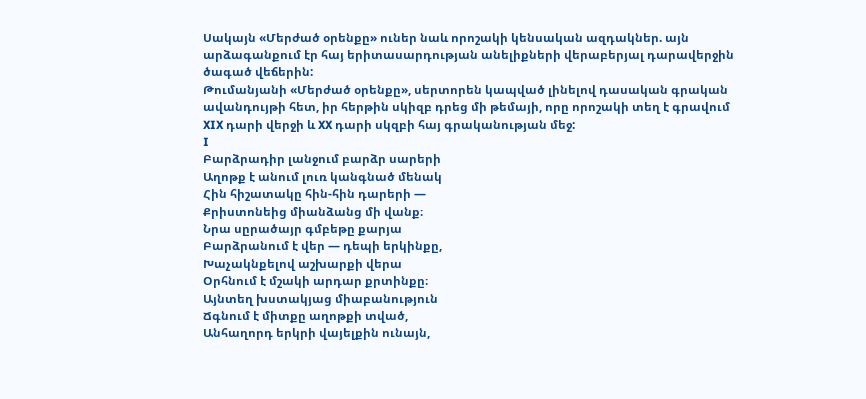Սակայն «Մերժած օրենքը» ուներ նաև որոշակի կենսական ազդակներ. այն արձագանքում էր հայ երիտասարդության անելիքների վերաբերյալ դարավերջին ծագած վեճերին:
Թումանյանի «Մերժած օրենքը», սերտորեն կապված լինելով դասական գրական ավանդույթի հետ, իր հերթին սկիզբ դրեց մի թեմայի, որը որոշակի տեղ է գրավում XIX դարի վերջի և XX դարի սկզբի հայ գրականության մեջ:
I
Բարձրադիր լանջում բարձր սարերի
Աղոթք է անում լուռ կանգնած մենակ
Հին հիշատակը հին-հին դարերի ―
Քրիստոնեից միանձանց մի վանք։
Նրա սըրածայր գմբեթը քարյա
Բարձրանում է վեր ― դեպի երկինքը,
Խաչակնքելով աշխարքի վերա
Օրհնում է մշակի արդար քրտինքը։
Այնտեղ խստակյաց միաբանություն
Ճգնում է միտքը աղոթքի տված,
Անհաղորդ երկրի վայելքին ունայն,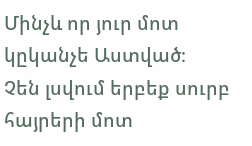Մինչև որ յուր մոտ կըկանչե Աստված։
Չեն լսվում երբեք սուրբ հայրերի մոտ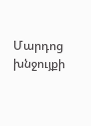Մարդոց խնջույքի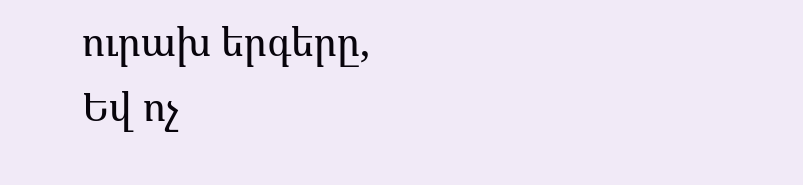ուրախ երգերը,
Եվ ոչ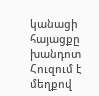կանացի հայացքը խանդոտ
Հուզում է մեղքով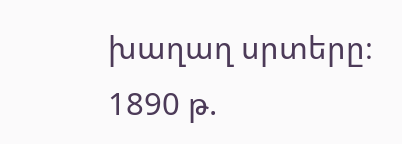խաղաղ սրտերը։
1890 թ.